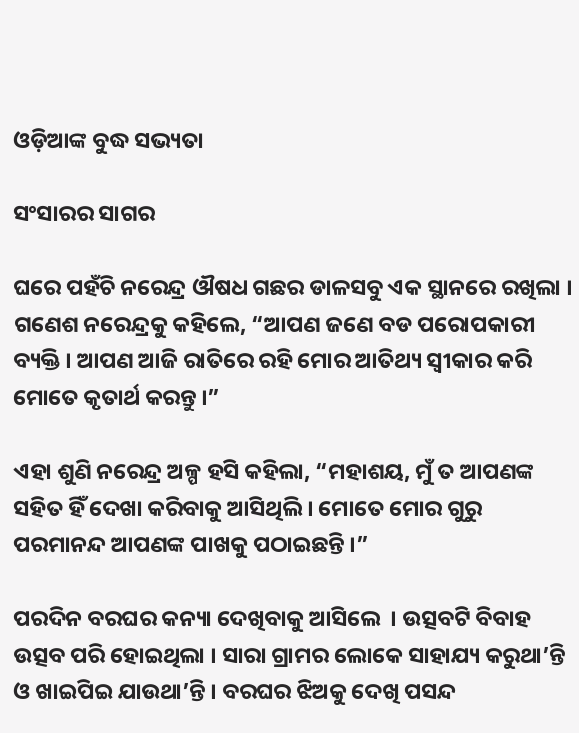ଓଡ଼ିଆଙ୍କ ବୁଦ୍ଧ ସଭ୍ୟତା

ସଂସାରର ସାଗର

ଘରେ ପହଁଚି ନରେନ୍ଦ୍ର ଔଷଧ ଗଛର ଡାଳସବୁ ଏକ ସ୍ଥାନରେ ରଖିଲା । ଗଣେଶ ନରେନ୍ଦ୍ରକୁ କହିଲେ, “ଆପଣ ଜଣେ ବଡ ପରୋପକାରୀ ବ୍ୟକ୍ତି । ଆପଣ ଆଜି ରାତିରେ ରହି ମୋର ଆତିଥ୍ୟ ସ୍ୱୀକାର କରି ମୋତେ କୃତାର୍ଥ କରନ୍ତୁ ।”

ଏହା ଶୁଣି ନରେନ୍ଦ୍ର ଅଳ୍ପ ହସି କହିଲା, “ମହାଶୟ, ମୁଁ ତ ଆପଣଙ୍କ ସହିତ ହିଁ ଦେଖା କରିବାକୁ ଆସିଥିଲି । ମୋତେ ମୋର ଗୁରୁ ପରମାନନ୍ଦ ଆପଣଙ୍କ ପାଖକୁ ପଠାଇଛନ୍ତି ।”

ପରଦିନ ବରଘର କନ୍ୟା ଦେଖିବାକୁ ଆସିଲେ  । ଉତ୍ସବଟି ବିବାହ ଉତ୍ସବ ପରି ହୋଇଥିଲା । ସାରା ଗ୍ରାମର ଲୋକେ ସାହାଯ୍ୟ କରୁଥା’ନ୍ତି ଓ ଖାଇପିଇ ଯାଉଥା’ନ୍ତି । ବରଘର ଝିଅକୁ ଦେଖି ପସନ୍ଦ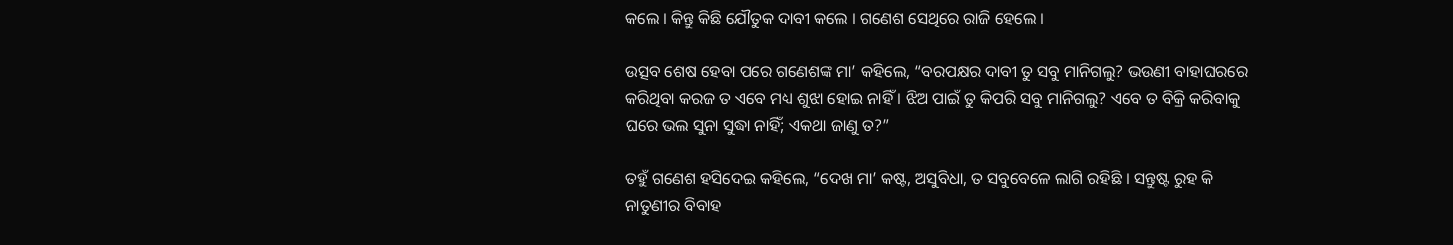କଲେ । କିନ୍ତୁ କିଛି ଯୌତୁକ ଦାବୀ କଲେ । ଗଣେଶ ସେଥିରେ ରାଜି ହେଲେ ।

ଉତ୍ସବ ଶେଷ ହେବା ପରେ ଗଣେଶଙ୍କ ମା’ କହିଲେ, “ବରପକ୍ଷର ଦାବୀ ତୁ ସବୁ ମାନିଗଲୁ? ଭଉଣୀ ବାହାଘରରେ କରିଥିବା କରଜ ତ ଏବେ ମଧ୍ୟ ଶୁଝା ହୋଇ ନାହିଁ । ଝିଅ ପାଇଁ ତୁ କିପରି ସବୁ ମାନିଗଲୁ? ଏବେ ତ ବିକ୍ରି କରିବାକୁ ଘରେ ଭଲ ସୁନା ସୁଦ୍ଧା ନାହିଁ; ଏକଥା ଜାଣୁ ତ?”

ତହୁଁ ଗଣେଶ ହସିଦେଇ କହିଲେ, “ଦେଖ ମା’ କଷ୍ଟ, ଅସୁବିଧା, ତ ସବୁବେଳେ ଲାଗି ରହିଛି । ସନ୍ତୁଷ୍ଟ ରୁହ କି ନାତୁଣୀର ବିବାହ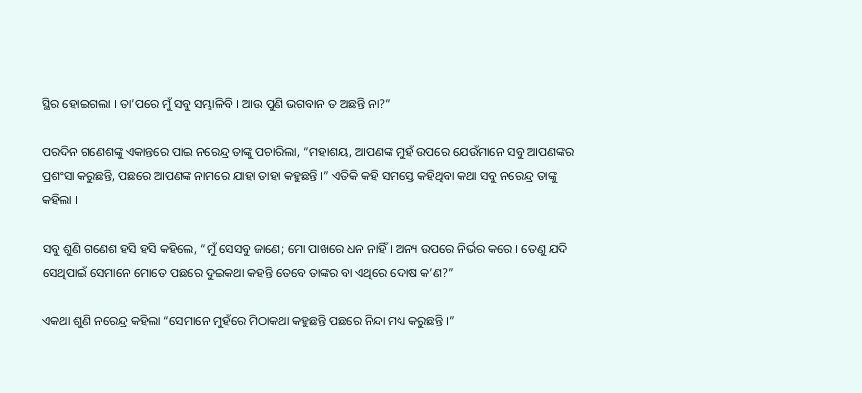ସ୍ଥିର ହୋଇଗଲା । ତା’ପରେ ମୁଁ ସବୁ ସମ୍ଭାଳିବି । ଆଉ ପୁଣି ଭଗବାନ ତ ଅଛନ୍ତି ନା?”

ପରଦିନ ଗଣେଶଙ୍କୁ ଏକାନ୍ତରେ ପାଇ ନରେନ୍ଦ୍ର ତାଙ୍କୁ ପଚାରିଲା, “ମହାଶୟ, ଆପଣଙ୍କ ମୁହଁ ଉପରେ ଯେଉଁମାନେ ସବୁ ଆପଣଙ୍କର ପ୍ରଶଂସା କରୁଛନ୍ତି, ପଛରେ ଆପଣଙ୍କ ନାମରେ ଯାହା ତାହା କହୁଛନ୍ତି ।” ଏତିକି କହି ସମସ୍ତେ କହିଥିବା କଥା ସବୁ ନରେନ୍ଦ୍ର ତାଙ୍କୁ କହିଲା ।

ସବୁ ଶୁଣି ଗଣେଶ ହସି ହସି କହିଲେ, “ମୁଁ ସେସବୁ ଜାଣେ; ମୋ ପାଖରେ ଧନ ନାହିଁ । ଅନ୍ୟ ଉପରେ ନିର୍ଭର କରେ । ତେଣୁ ଯଦି ସେଥିପାଇଁ ସେମାନେ ମୋତେ ପଛରେ ଦୁଇକଥା କହନ୍ତି ତେବେ ତାଙ୍କର ବା ଏଥିରେ ଦୋଷ କ’ଣ?”

ଏକଥା ଶୁଣି ନରେନ୍ଦ୍ର କହିଲା “ସେମାନେ ମୁହଁରେ ମିଠାକଥା କହୁଛନ୍ତି ପଛରେ ନିନ୍ଦା ମଧ୍ୟ କରୁଛନ୍ତି ।”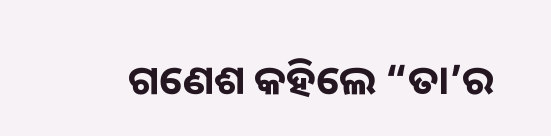ଗଣେଶ କହିଲେ “ତା’ର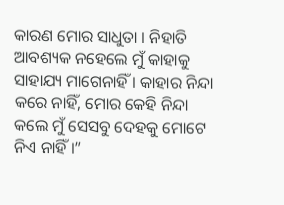କାରଣ ମୋର ସାଧୁତା । ନିହାତି ଆବଶ୍ୟକ ନହେଲେ ମୁଁ କାହାକୁ ସାହାଯ୍ୟ ମାଗେନାହିଁ । କାହାର ନିନ୍ଦା କରେ ନାହିଁ, ମୋର କେହି ନିନ୍ଦା କଲେ ମୁଁ ସେସବୁ ଦେହକୁ ମୋଟେ ନିଏ ନାହିଁ ।”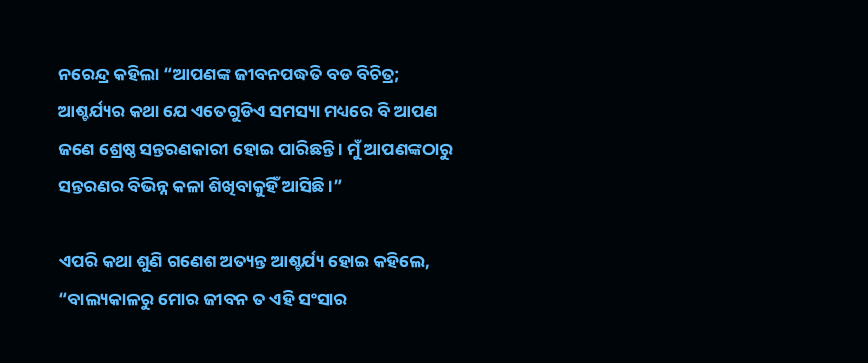ନରେନ୍ଦ୍ର କହିଲା “ଆପଣଙ୍କ ଜୀବନପଦ୍ଧତି ବଡ ବିଚିତ୍ର; ଆଶ୍ଚର୍ଯ୍ୟର କଥା ଯେ ଏତେଗୁଡିଏ ସମସ୍ୟା ମଧ୍ୟରେ ବି ଆପଣ ଜଣେ ଶ୍ରେଷ୍ଠ ସନ୍ତରଣକାରୀ ହୋଇ ପାରିଛନ୍ତି । ମୁଁ ଆପଣଙ୍କଠାରୁ ସନ୍ତରଣର ବିଭିନ୍ନ କଳା ଶିଖିବାକୁହିଁ ଆସିଛି ।”

ଏପରି କଥା ଶୁଣି ଗଣେଶ ଅତ୍ୟନ୍ତ ଆଶ୍ଚର୍ଯ୍ୟ ହୋଇ କହିଲେ, “ବାଲ୍ୟକାଳରୁ ମୋର ଜୀବନ ତ ଏହି ସଂସାର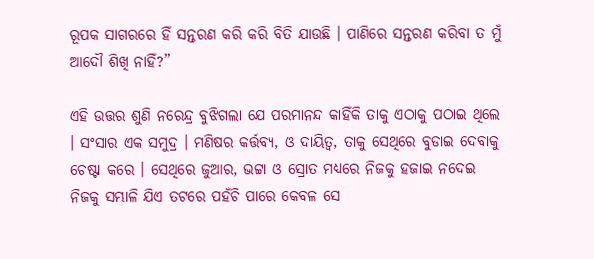ରୂପକ ସାଗରରେ ହିଁ ସନ୍ତରଣ କରି କରି ବିତି ଯାଉଛି । ପାଣିରେ ସନ୍ତରଣ କରିବା ତ ମୁଁ ଆଦୌ ଶିଖି ନାହିଁ?”

ଏହି ଉତ୍ତର ଶୁଣି ନରେନ୍ଦ୍ର ବୁଝିଗଲା ଯେ ପରମାନନ୍ଦ କାହିଁକି ତାକୁ ଏଠାକୁ ପଠାଇ ଥିଲେ । ସଂସାର ଏକ ସମୁଦ୍ର । ମଣିଷର କର୍ତ୍ତବ୍ୟ, ଓ ଦାୟିତ୍ୱ, ତାକୁ ସେଥିରେ ବୁଡାଇ ଦେବାକୁ ଚେଷ୍ଟା କରେ । ସେଥିରେ ଜୁଆର, ଭଟ୍ଟା ଓ ସ୍ରୋତ ମଧ୍ୟରେ ନିଜକୁ ହଜାଇ ନଦେଇ ନିଜକୁ ସମ୍ଭାଳି ଯିଏ ତଟରେ ପହଁଚି ପାରେ କେବଳ ସେ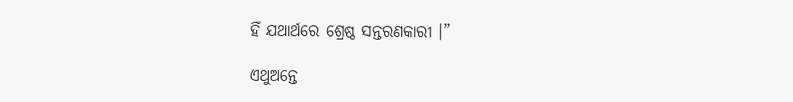ହିଁ ଯଥାର୍ଥରେ ଶ୍ରେଷ୍ଠ ସନ୍ତରଣକାରୀ ।”

ଏଥୁଅନ୍ତେ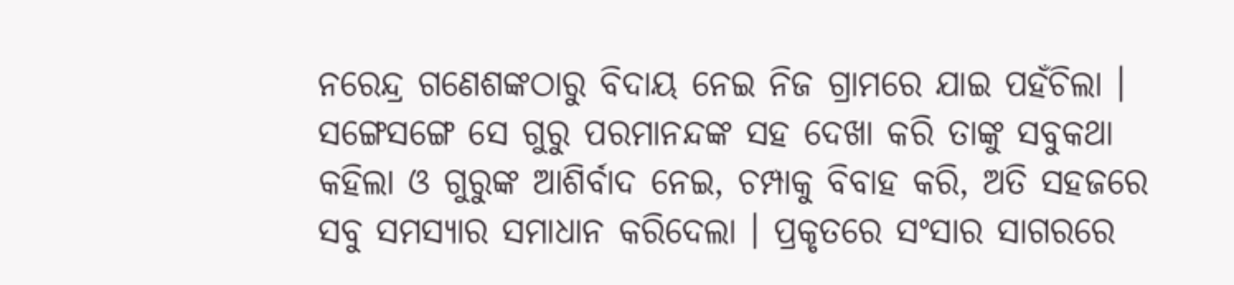ନରେନ୍ଦ୍ର ଗଣେଶଙ୍କଠାରୁ ବିଦାୟ ନେଇ ନିଜ ଗ୍ରାମରେ ଯାଇ ପହଁଚିଲା । ସଙ୍ଗେସଙ୍ଗେ ସେ ଗୁରୁ ପରମାନନ୍ଦଙ୍କ ସହ ଦେଖା କରି ତାଙ୍କୁ ସବୁକଥା କହିଲା ଓ ଗୁରୁଙ୍କ ଆଶିର୍ବାଦ ନେଇ, ଚମ୍ପାକୁ ବିବାହ କରି, ଅତି ସହଜରେ ସବୁ ସମସ୍ୟାର ସମାଧାନ କରିଦେଲା । ପ୍ରକୃତରେ ସଂସାର ସାଗରରେ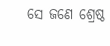ସେ ଜଣେ ଶ୍ରେଷ୍ଠ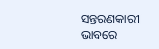ସନ୍ତରଣକାରୀ ଭାବରେ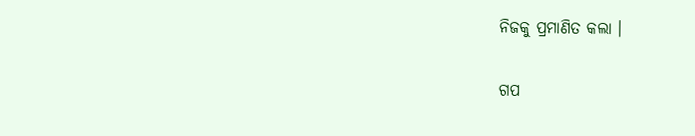ନିଜକୁ ପ୍ରମାଣିତ କଲା ।


ଗପ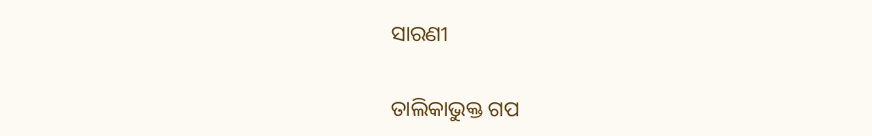ସାରଣୀ

ତାଲିକାଭୁକ୍ତ ଗପ